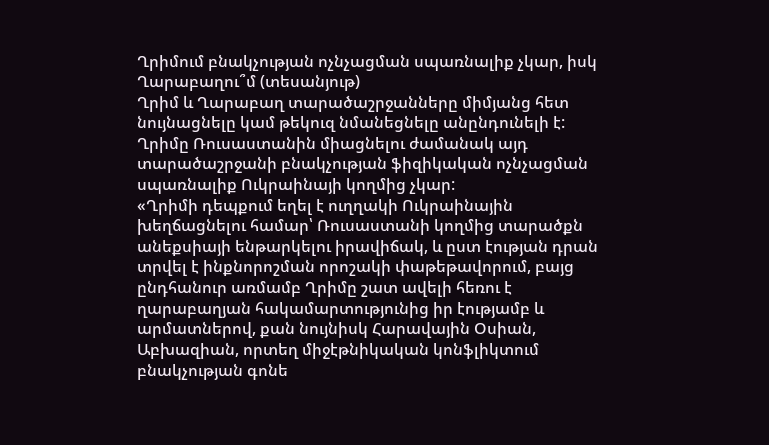Ղրիմում բնակչության ոչնչացման սպառնալիք չկար, իսկ Ղարաբաղու՞մ (տեսանյութ)
Ղրիմ և Ղարաբաղ տարածաշրջանները միմյանց հետ նույնացնելը կամ թեկուզ նմանեցնելը անընդունելի է: Ղրիմը Ռուսաստանին միացնելու ժամանակ այդ տարածաշրջանի բնակչության ֆիզիկական ոչնչացման սպառնալիք Ուկրաինայի կողմից չկար:
«Ղրիմի դեպքում եղել է ուղղակի Ուկրաինային խեղճացնելու համար՝ Ռուսաստանի կողմից տարածքն անեքսիայի ենթարկելու իրավիճակ, և ըստ էության դրան տրվել է ինքնորոշման որոշակի փաթեթավորում, բայց ընդհանուր առմամբ Ղրիմը շատ ավելի հեռու է ղարաբաղյան հակամարտությունից իր էությամբ և արմատներով, քան նույնիսկ Հարավային Օսիան, Աբխազիան, որտեղ միջէթնիկական կոնֆլիկտում բնակչության գոնե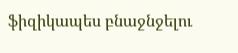ֆիզիկապես բնաջնջելու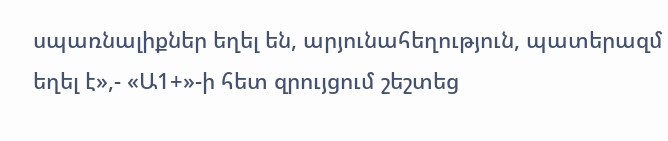սպառնալիքներ եղել են, արյունահեղություն, պատերազմ եղել է»,- «Ա1+»-ի հետ զրույցում շեշտեց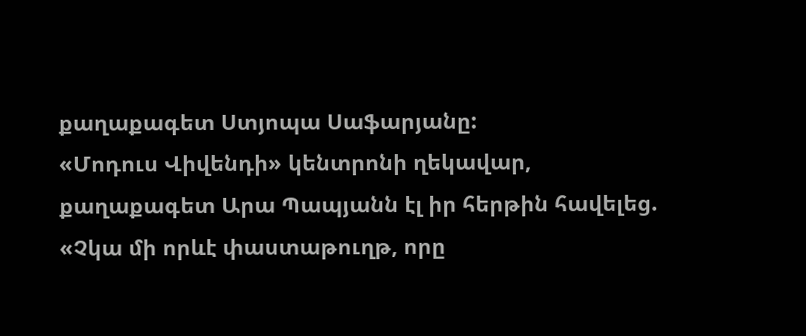քաղաքագետ Ստյոպա Սաֆարյանը:
«Մոդուս Վիվենդի» կենտրոնի ղեկավար, քաղաքագետ Արա Պապյանն էլ իր հերթին հավելեց.
«Չկա մի որևէ փաստաթուղթ, որը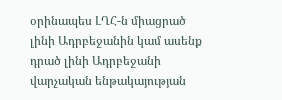օրինապես ԼՂՀ-ն միացրած լինի Ադրբեջանին կամ ասենք դրած լինի Ադրբեջանի վարչական ենթակայության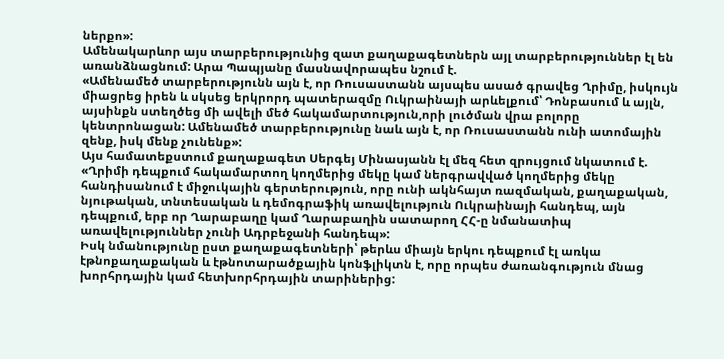ներքո»:
Ամենակարևոր այս տարբերությունից զատ քաղաքագետներն այլ տարբերություններ էլ են առանձնացնում: Արա Պապյանը մասնավորապես նշում է.
«Ամենամեծ տարբերությունն այն է, որ Ռուսաստանն այսպես ասած գրավեց Ղրիմը, իսկույն միացրեց իրեն և սկսեց երկրորդ պատերազմը Ուկրաինայի արևելքում՝ Դոնբասում և այլն, այսինքն ստեղծեց մի ավելի մեծ հակամարտություն,որի լուծման վրա բոլորը կենտրոնացան: Ամենամեծ տարբերությունը նաև այն է, որ Ռուսաստանն ունի ատոմային զենք, իսկ մենք չունենք»:
Այս համատեքստում քաղաքագետ Սերգեյ Մինասյանն էլ մեզ հետ զրույցում նկատում է.
«Ղրիմի դեպքում հակամարտող կողմերից մեկը կամ ներգրավված կողմերից մեկը հանդիսանում է միջուկային գերտերություն, որը ունի ակնհայտ ռազմական, քաղաքական, նյութական, տնտեսական և դեմոգրաֆիկ առավելություն Ուկրաինայի հանդեպ, այն դեպքում, երբ որ Ղարաբաղը կամ Ղարաբաղին սատարող ՀՀ-ը նմանատիպ առավելություններ չունի Ադրբեջանի հանդեպ»:
Իսկ նմանությունը ըստ քաղաքագետների՝ թերևս միայն երկու դեպքում էլ առկա էթնոքաղաքական և էթնոտարածքային կոնֆլիկտն է, որը որպես ժառանգություն մնաց խորհրդային կամ հետխորհրդային տարիներից: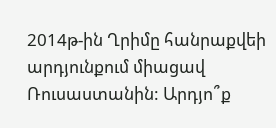2014թ-ին Ղրիմը հանրաքվեի արդյունքում միացավ Ռուսաստանին: Արդյո՞ք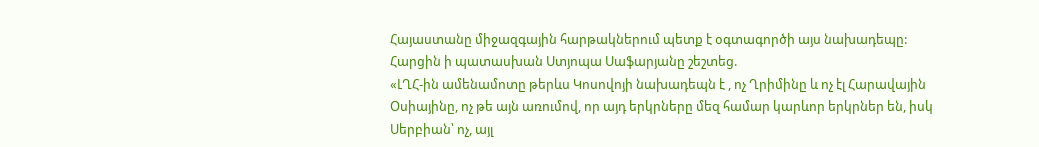Հայաստանը միջազգային հարթակներում պետք է օգտագործի այս նախադեպը: Հարցին ի պատասխան Ստյոպա Սաֆարյանը շեշտեց.
«ԼՂՀ-ին ամենամոտը թերևս Կոսովոյի նախադեպն է , ոչ Ղրիմինը և ոչ էլ Հարավային Օսիայինը, ոչ թե այն առումով, որ այդ երկրները մեզ համար կարևոր երկրներ են, իսկ Սերբիան՝ ոչ, այլ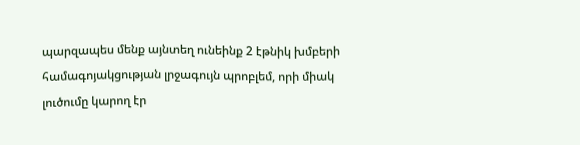պարզապես մենք այնտեղ ունեինք 2 էթնիկ խմբերի համագոյակցության լրջագույն պրոբլեմ, որի միակ լուծումը կարող էր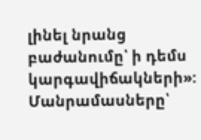լինել նրանց բաժանումը՝ ի դեմս կարգավիճակների»:
Մանրամասները՝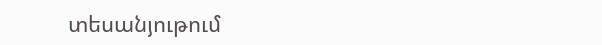տեսանյութում